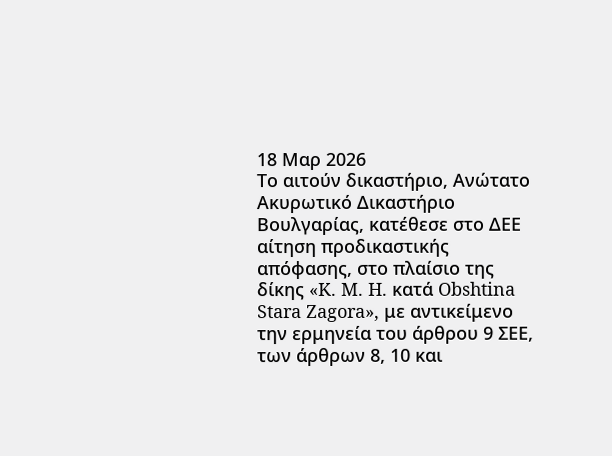18 Μαρ 2026
Το αιτούν δικαστήριο, Ανώτατο Ακυρωτικό Δικαστήριο Βουλγαρίας, κατέθεσε στο ΔΕΕ αίτηση προδικαστικής απόφασης, στο πλαίσιο της δίκης «K. M. H. κατά Obshtina Stara Zagora», με αντικείμενο την ερμηνεία του άρθρου 9 ΣΕΕ, των άρθρων 8, 10 και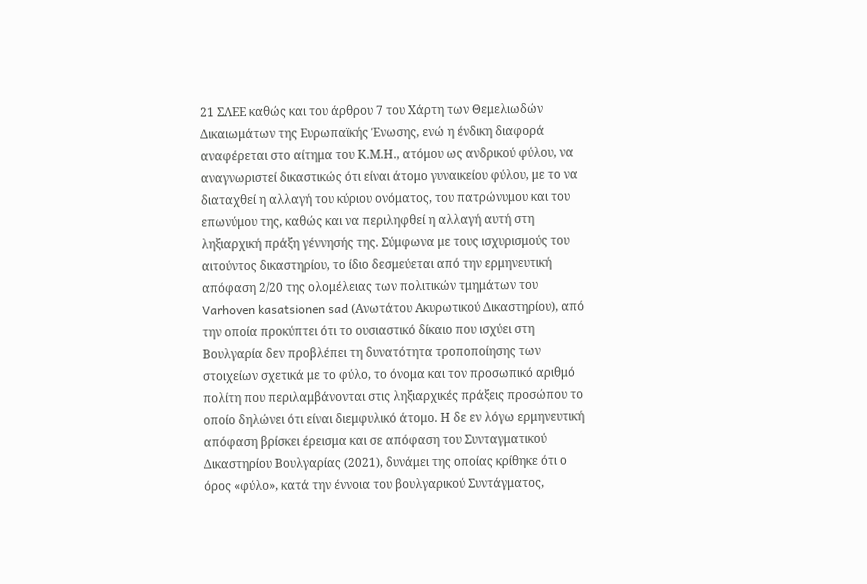21 ΣΛΕΕ καθώς και του άρθρου 7 του Χάρτη των Θεμελιωδών Δικαιωμάτων της Ευρωπαϊκής Ένωσης, ενώ η ένδικη διαφορά αναφέρεται στο αίτημα του Κ.Μ.Η., ατόμου ως ανδρικού φύλου, να αναγνωριστεί δικαστικώς ότι είναι άτομο γυναικείου φύλου, με το να διαταχθεί η αλλαγή του κύριου ονόματος, του πατρώνυμου και του επωνύμου της, καθώς και να περιληφθεί η αλλαγή αυτή στη ληξιαρχική πράξη γέννησής της. Σύμφωνα με τους ισχυρισμούς του αιτούντος δικαστηρίου, το ίδιο δεσμεύεται από την ερμηνευτική απόφαση 2/20 της ολομέλειας των πολιτικών τμημάτων του Varhoven kasatsionen sad (Ανωτάτου Ακυρωτικού Δικαστηρίου), από την οποία προκύπτει ότι το ουσιαστικό δίκαιο που ισχύει στη Βουλγαρία δεν προβλέπει τη δυνατότητα τροποποίησης των στοιχείων σχετικά με το φύλο, το όνομα και τον προσωπικό αριθμό πολίτη που περιλαμβάνονται στις ληξιαρχικές πράξεις προσώπου το οποίο δηλώνει ότι είναι διεμφυλικό άτομο. Η δε εν λόγω ερμηνευτική απόφαση βρίσκει έρεισμα και σε απόφαση του Συνταγματικού Δικαστηρίου Βουλγαρίας (2021), δυνάμει της οποίας κρίθηκε ότι ο όρος «φύλο», κατά την έννοια του βουλγαρικού Συντάγματος,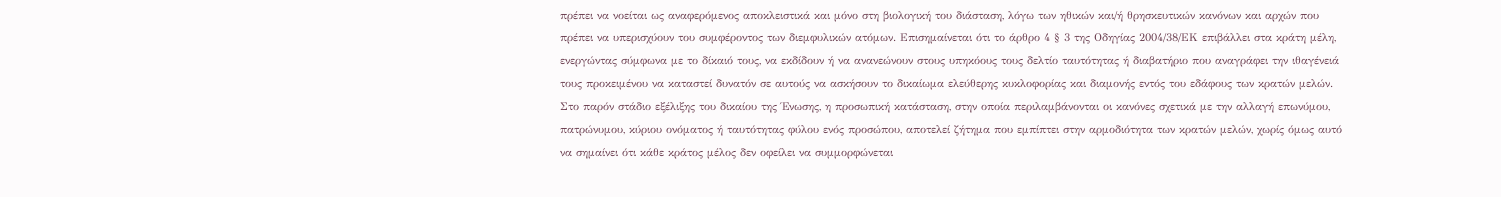πρέπει να νοείται ως αναφερόμενος αποκλειστικά και μόνο στη βιολογική του διάσταση, λόγω των ηθικών και/ή θρησκευτικών κανόνων και αρχών που πρέπει να υπερισχύουν του συμφέροντος των διεμφυλικών ατόμων. Επισημαίνεται ότι το άρθρο 4 § 3 της Οδηγίας 2004/38/ΕΚ επιβάλλει στα κράτη μέλη, ενεργώντας σύμφωνα με το δίκαιό τους, να εκδίδουν ή να ανανεώνουν στους υπηκόους τους δελτίο ταυτότητας ή διαβατήριο που αναγράφει την ιθαγένειά τους προκειμένου να καταστεί δυνατόν σε αυτούς να ασκήσουν το δικαίωμα ελεύθερης κυκλοφορίας και διαμονής εντός του εδάφους των κρατών μελών. Στο παρόν στάδιο εξέλιξης του δικαίου της Ένωσης, η προσωπική κατάσταση, στην οποία περιλαμβάνονται οι κανόνες σχετικά με την αλλαγή επωνύμου, πατρώνυμου, κύριου ονόματος ή ταυτότητας φύλου ενός προσώπου, αποτελεί ζήτημα που εμπίπτει στην αρμοδιότητα των κρατών μελών, χωρίς όμως αυτό να σημαίνει ότι κάθε κράτος μέλος δεν οφείλει να συμμορφώνεται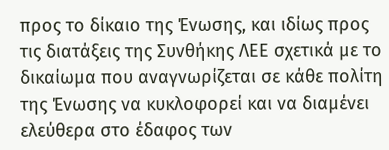προς το δίκαιο της Ένωσης, και ιδίως προς τις διατάξεις της Συνθήκης ΛΕΕ σχετικά με το δικαίωμα που αναγνωρίζεται σε κάθε πολίτη της Ένωσης να κυκλοφορεί και να διαμένει ελεύθερα στο έδαφος των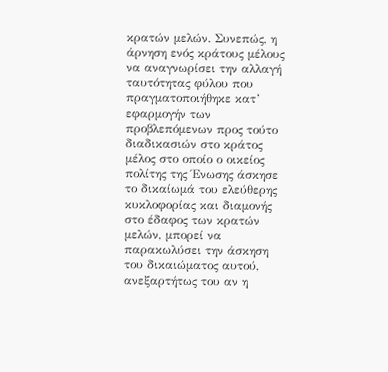κρατών μελών. Συνεπώς, η άρνηση ενός κράτους μέλους να αναγνωρίσει την αλλαγή ταυτότητας φύλου που πραγματοποιήθηκε κατ’ εφαρμογήν των προβλεπόμενων προς τούτο διαδικασιών στο κράτος μέλος στο οποίο ο οικείος πολίτης της Ένωσης άσκησε το δικαίωμά του ελεύθερης κυκλοφορίας και διαμονής στο έδαφος των κρατών μελών, μπορεί να παρακωλύσει την άσκηση του δικαιώματος αυτού, ανεξαρτήτως του αν η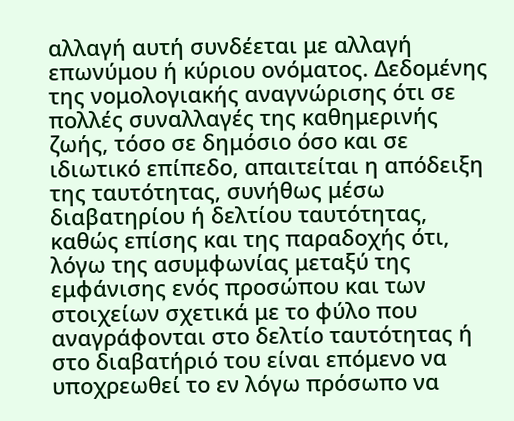αλλαγή αυτή συνδέεται με αλλαγή επωνύμου ή κύριου ονόματος. Δεδομένης της νομολογιακής αναγνώρισης ότι σε πολλές συναλλαγές της καθημερινής ζωής, τόσο σε δημόσιο όσο και σε ιδιωτικό επίπεδο, απαιτείται η απόδειξη της ταυτότητας, συνήθως μέσω διαβατηρίου ή δελτίου ταυτότητας, καθώς επίσης και της παραδοχής ότι, λόγω της ασυμφωνίας μεταξύ της εμφάνισης ενός προσώπου και των στοιχείων σχετικά με το φύλο που αναγράφονται στο δελτίο ταυτότητας ή στο διαβατήριό του είναι επόμενο να υποχρεωθεί το εν λόγω πρόσωπο να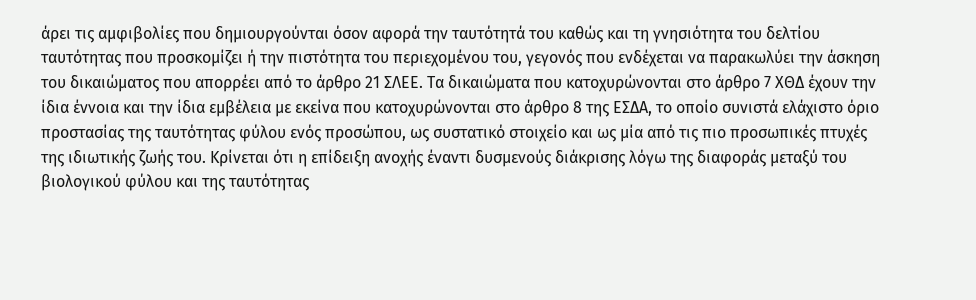άρει τις αμφιβολίες που δημιουργούνται όσον αφορά την ταυτότητά του καθώς και τη γνησιότητα του δελτίου ταυτότητας που προσκομίζει ή την πιστότητα του περιεχομένου του, γεγονός που ενδέχεται να παρακωλύει την άσκηση του δικαιώματος που απορρέει από το άρθρο 21 ΣΛΕΕ. Τα δικαιώματα που κατοχυρώνονται στο άρθρο 7 ΧΘΔ έχουν την ίδια έννοια και την ίδια εμβέλεια με εκείνα που κατοχυρώνονται στο άρθρο 8 της ΕΣΔΑ, το οποίο συνιστά ελάχιστο όριο προστασίας της ταυτότητας φύλου ενός προσώπου, ως συστατικό στοιχείο και ως μία από τις πιο προσωπικές πτυχές της ιδιωτικής ζωής του. Κρίνεται ότι η επίδειξη ανοχής έναντι δυσμενούς διάκρισης λόγω της διαφοράς μεταξύ του βιολογικού φύλου και της ταυτότητας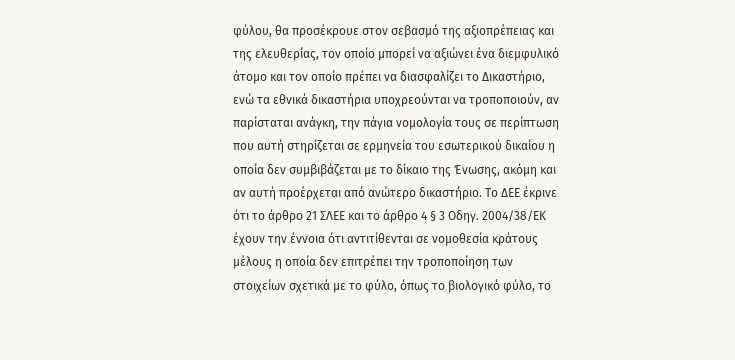φύλου, θα προσέκρουε στον σεβασμό της αξιοπρέπειας και της ελευθερίας, τον οποίο μπορεί να αξιώνει ένα διεμφυλικό άτομο και τον οποίο πρέπει να διασφαλίζει το Δικαστήριο, ενώ τα εθνικά δικαστήρια υποχρεούνται να τροποποιούν, αν παρίσταται ανάγκη, την πάγια νομολογία τους σε περίπτωση που αυτή στηρίζεται σε ερμηνεία του εσωτερικού δικαίου η οποία δεν συμβιβάζεται με το δίκαιο της Ένωσης, ακόμη και αν αυτή προέρχεται από ανώτερο δικαστήριο. Το ΔΕΕ έκρινε ότι το άρθρο 21 ΣΛΕΕ και το άρθρο 4 § 3 Οδηγ. 2004/38/ΕΚ έχουν την έννοια ότι αντιτίθενται σε νομοθεσία κράτους μέλους η οποία δεν επιτρέπει την τροποποίηση των στοιχείων σχετικά με το φύλο, όπως το βιολογικό φύλο, το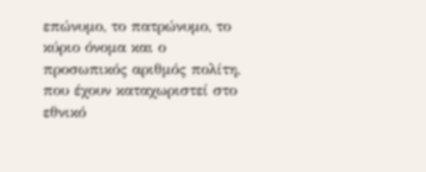επώνυμο, το πατρώνυμο, το κύριο όνομα και ο προσωπικός αριθμός πολίτη, που έχουν καταχωριστεί στο εθνικό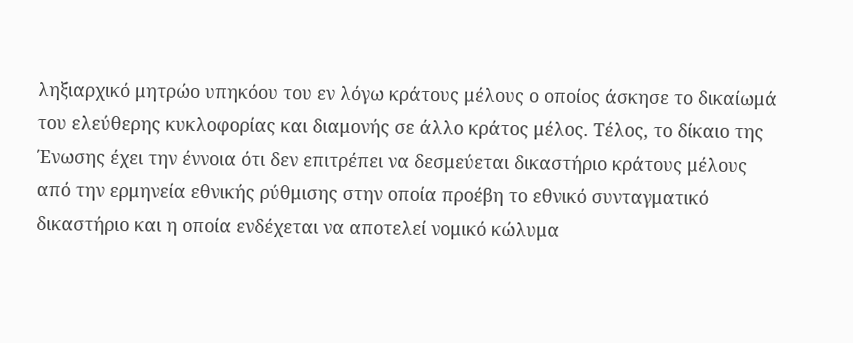ληξιαρχικό μητρώο υπηκόου του εν λόγω κράτους μέλους ο οποίος άσκησε το δικαίωμά του ελεύθερης κυκλοφορίας και διαμονής σε άλλο κράτος μέλος. Τέλος, το δίκαιο της Ένωσης έχει την έννοια ότι δεν επιτρέπει να δεσμεύεται δικαστήριο κράτους μέλους από την ερμηνεία εθνικής ρύθμισης στην οποία προέβη το εθνικό συνταγματικό δικαστήριο και η οποία ενδέχεται να αποτελεί νομικό κώλυμα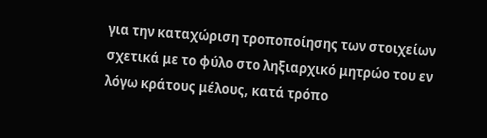για την καταχώριση τροποποίησης των στοιχείων σχετικά με το φύλο στο ληξιαρχικό μητρώο του εν λόγω κράτους μέλους, κατά τρόπο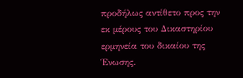προδήλως αντίθετο προς την εκ μέρους του Δικαστηρίου ερμηνεία του δικαίου της Ένωσης.